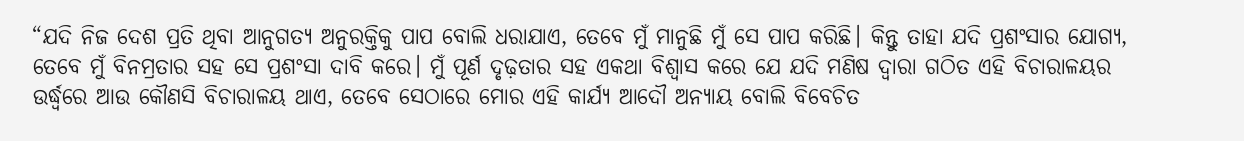“ଯଦି ନିଜ ଦେଶ ପ୍ରତି ଥିବା ଆନୁଗତ୍ୟ ଅନୁରକ୍ତିକୁ ପାପ ବୋଲି ଧରାଯାଏ, ତେବେ ମୁଁ ମାନୁଛି ମୁଁ ସେ ପାପ କରିଛି। କିନ୍ତୁ ତାହା ଯଦି ପ୍ରଶଂସାର ଯୋଗ୍ୟ, ତେବେ ମୁଁ ବିନମ୍ରତାର ସହ ସେ ପ୍ରଶଂସା ଦାବି କରେ। ମୁଁ ପୂର୍ଣ ଦୃଢ଼ତାର ସହ ଏକଥା ବିଶ୍ଵାସ କରେ ଯେ ଯଦି ମଣିଷ ଦ୍ଵାରା ଗଠିତ ଏହି ବିଚାରାଳୟର ଉର୍ଦ୍ଧ୍ବରେ ଆଉ କୌଣସି ବିଚାରାଳୟ ଥାଏ, ତେବେ ସେଠାରେ ମୋର ଏହି କାର୍ଯ୍ୟ ଆଦୌ ଅନ୍ୟାୟ ବୋଲି ବିବେଚିତ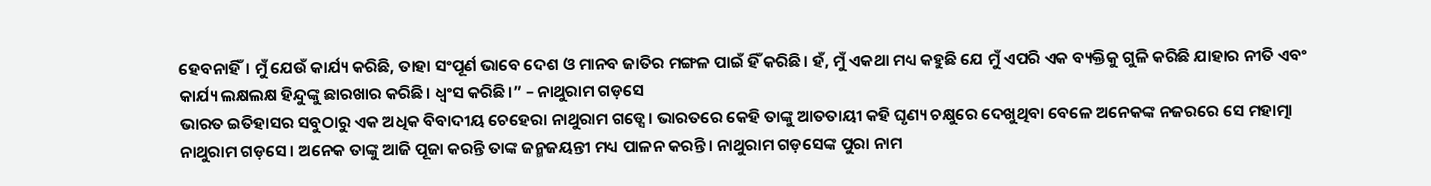ହେବନାହିଁ। ମୁଁ ଯେଉଁ କାର୍ଯ୍ୟ କରିଛି, ତାହା ସଂପୂର୍ଣ ଭାବେ ଦେଶ ଓ ମାନବ ଜାତିର ମଙ୍ଗଳ ପାଇଁ ହିଁ କରିଛି। ହଁ, ମୁଁ ଏକଥା ମଧ୍ୟ କହୁଛି ଯେ ମୁଁ ଏପରି ଏକ ବ୍ୟକ୍ତିକୁ ଗୁଳି କରିଛି ଯାହାର ନୀତି ଏବଂ କାର୍ଯ୍ୟ ଲକ୍ଷଲକ୍ଷ ହିନ୍ଦୁଙ୍କୁ ଛାରଖାର କରିଛି। ଧ୍ବଂସ କରିଛି।” – ନାଥୁରାମ ଗଡ଼ସେ
ଭାରତ ଇତିହାସର ସବୁଠାରୁ ଏକ ଅଧିକ ବିବାଦୀୟ ଚେହେରା ନାଥୁରାମ ଗଡ୍ସେ। ଭାରତରେ କେହି ତାଙ୍କୁ ଆତତାୟୀ କହି ଘୃଣ୍ୟ ଚକ୍ଷୁରେ ଦେଖୁଥିବା ବେଳେ ଅନେକଙ୍କ ନଜରରେ ସେ ମହାତ୍ମା ନାଥୁରାମ ଗଡ଼ସେ। ଅନେକ ତାଙ୍କୁ ଆଜି ପୂଜା କରନ୍ତି ତାଙ୍କ ଜନ୍ମଜୟନ୍ତୀ ମଧ୍ୟ ପାଳନ କରନ୍ତି। ନାଥୁରାମ ଗଡ଼ସେଙ୍କ ପୁରା ନାମ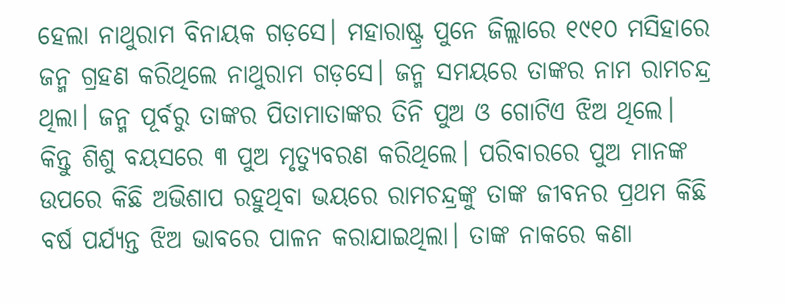ହେଲା ନାଥୁରାମ ବିନାୟକ ଗଡ଼ସେ। ମହାରାଷ୍ଟ୍ର ପୁନେ ଜିଲ୍ଲାରେ ୧୯୧୦ ମସିହାରେ ଜନ୍ମ ଗ୍ରହଣ କରିଥିଲେ ନାଥୁରାମ ଗଡ଼ସେ। ଜନ୍ମ ସମୟରେ ତାଙ୍କର ନାମ ରାମଚନ୍ଦ୍ର ଥିଲା। ଜନ୍ମ ପୂର୍ବରୁ ତାଙ୍କର ପିତାମାତାଙ୍କର ତିନି ପୁଅ ଓ ଗୋଟିଏ ଝିଅ ଥିଲେ। କିନ୍ତୁ ଶିଶୁ ବୟସରେ ୩ ପୁଅ ମୃତ୍ୟୁବରଣ କରିଥିଲେ। ପରିବାରରେ ପୁଅ ମାନଙ୍କ ଉପରେ କିଛି ଅଭିଶାପ ରହୁଥିବା ଭୟରେ ରାମଚନ୍ଦ୍ରଙ୍କୁ ତାଙ୍କ ଜୀବନର ପ୍ରଥମ କିଛି ବର୍ଷ ପର୍ଯ୍ୟନ୍ତ ଝିଅ ଭାବରେ ପାଳନ କରାଯାଇଥିଲା। ତାଙ୍କ ନାକରେ କଣା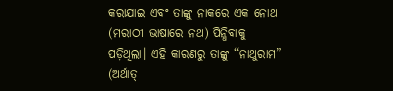କରାଯାଇ ଏବଂ ତାଙ୍କୁ ନାକରେ ଏକ ନୋଥ (ମରାଠୀ ଭାଷାରେ ନଥ) ପିନ୍ଧିବାକୁ ପଡ଼ିଥିଲା। ଏହି କାରଣରୁ ତାଙ୍କୁ “ନାଥୁରାମ” (ଅର୍ଥାତ୍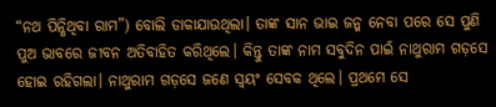“ନଥ ପିନ୍ଧିଥିବା ରାମ”) ବୋଲି ଡାକାଯାଉଥିଲା। ତାଙ୍କ ସାନ ଭାଇ ଜନ୍ମ ନେବା ପରେ ସେ ପୁଣି ପୁଅ ଭାବରେ ଜୀବନ ଅତିବାହିତ କରିଥିଲେ। କିନ୍ତୁ ତାଙ୍କ ନାମ ସବୁଦିନ ପାଇଁ ନାଥୁରାମ ଗଡ଼ସେ ହୋଇ ରହିଗଲା। ନାଥୁରାମ ଗଡ଼ସେ ଜଣେ ସ୍ୱୟଂ ସେବକ ଥିଲେ। ପ୍ରଥମେ ସେ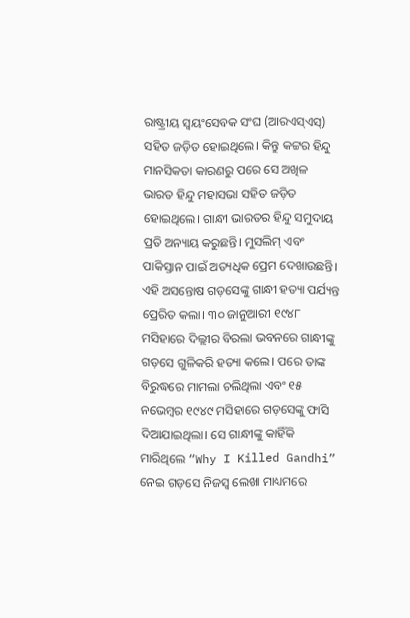ରାଷ୍ଟ୍ରୀୟ ସ୍ଵୟଂସେବକ ସଂଘ (ଆରଏସ୍ଏସ୍) ସହିତ ଜଡ଼ିତ ହୋଇଥିଲେ। କିନ୍ତୁ କଟ୍ଟର ହିନ୍ଦୁ ମାନସିକତା କାରଣରୁ ପରେ ସେ ଅଖିଳ ଭାରତ ହିନ୍ଦୁ ମହାସଭା ସହିତ ଜଡ଼ିତ ହୋଇଥିଲେ। ଗାନ୍ଧୀ ଭାରତର ହିନ୍ଦୁ ସମୁଦାୟ ପ୍ରତି ଅନ୍ୟାୟ କରୁଛନ୍ତି। ମୁସଲିମ୍ ଏବଂ ପାକିସ୍ତାନ ପାଇଁ ଅତ୍ୟଧିକ ପ୍ରେମ ଦେଖାଉଛନ୍ତି। ଏହି ଅସନ୍ତୋଷ ଗଡ଼ସେଙ୍କୁ ଗାନ୍ଧୀ ହତ୍ୟା ପର୍ଯ୍ୟନ୍ତ ପ୍ରେରିତ କଲା। ୩୦ ଜାନୁଆରୀ ୧୯୪୮ ମସିହାରେ ଦିଲ୍ଲୀର ବିରଲା ଭବନରେ ଗାନ୍ଧୀଙ୍କୁ ଗଡ଼ସେ ଗୁଳିକରି ହତ୍ୟା କଲେ। ପରେ ତାଙ୍କ ବିରୁଦ୍ଧରେ ମାମଲା ଚଲିଥିଲା ଏବଂ ୧୫ ନଭେମ୍ବର ୧୯୪୯ ମସିହାରେ ଗଡ଼ସେଙ୍କୁ ଫାସି ଦିଆଯାଇଥିଲା। ସେ ଗାନ୍ଧୀଙ୍କୁ କାହିଁକି ମାରିଥିଲେ “Why I Killed Gandhi” ନେଇ ଗଡ଼ସେ ନିଜସ୍ୱ ଲେଖା ମାଧ୍ୟମରେ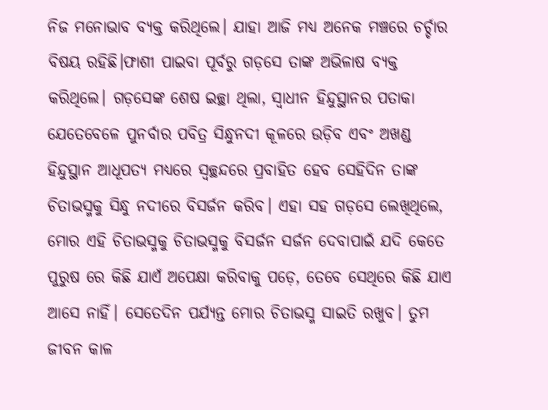ନିଜ ମନୋଭାବ ବ୍ୟକ୍ତ କରିଥିଲେ। ଯାହା ଆଜି ମଧ୍ୟ ଅନେକ ମଞ୍ଚରେ ଚର୍ଚ୍ଚାର ବିଷୟ ରହିଛି।ଫାଶୀ ପାଇବା ପୂର୍ବରୁ ଗଡ଼ସେ ତାଙ୍କ ଅଭିଳାଷ ବ୍ୟକ୍ତ କରିଥିଲେ। ଗଡ଼ସେଙ୍କ ଶେଷ ଇଚ୍ଛା ଥିଲା, ସ୍ଵାଧୀନ ହିନ୍ଦୁସ୍ଥାନର ପତାକା ଯେତେବେଳେ ପୁନର୍ବାର ପବିତ୍ର ସିନ୍ଧୁନଦୀ କୂଳରେ ଉଡ଼ିବ ଏବଂ ଅଖଣ୍ଡ ହିନ୍ଦୁସ୍ଥାନ ଆଧୂପତ୍ୟ ମଧ୍ୟରେ ସ୍ବଚ୍ଛନ୍ଦରେ ପ୍ରବାହିତ ହେବ ସେହିଦିନ ତାଙ୍କ ଚିତାଭସ୍ମକୁ ସିନ୍ଧୁ ନଦୀରେ ବିସର୍ଜନ କରିବ। ଏହା ସହ ଗଡ଼ସେ ଲେଖିଥିଲେ, ମୋର ଏହି ଚିତାଭସ୍ମକୁ ଚିତାଭସ୍ମକୁ ବିସର୍ଜନ ସର୍ଜନ ଦେବାପାଇଁ ଯଦି କେତେ ପୁରୁଷ ରେ କିଛି ଯାଏଁ ଅପେକ୍ଷା କରିବାକୁ ପଡ଼େ, ତେବେ ସେଥିରେ କିଛି ଯାଏ ଆସେ ନାହିଁ। ସେତେଦିନ ପର୍ଯ୍ୟନ୍ତ ମୋର ଚିତାଭସ୍ମ ସାଇତି ରଖୁବ। ତୁମ ଜୀବନ କାଳ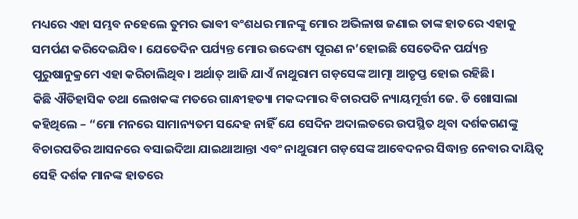ମଧ୍ୟରେ ଏହା ସମ୍ଭବ ନହେଲେ ତୁମର ଭାବୀ ବଂଶଧର ମାନଙ୍କୁ ମୋର ଅଭିଳାଷ ଜଣାଇ ତାଙ୍କ ହାତରେ ଏହାକୁ ସମର୍ପଣ କରିଦେଇଯିବ। ଯେତେଦିନ ପର୍ଯ୍ୟନ୍ତ ମୋର ଉଦ୍ଦେଶ୍ୟ ପୂରଣ ନ’ହୋଇଛି ସେତେଦିନ ପର୍ଯ୍ୟନ୍ତ ପୁରୁଷାନୁକ୍ରମେ ଏହା କରିଚାଲିଥିବ। ଅର୍ଥାତ୍ ଆଜି ଯାଏଁ ନାଥୁରାମ ଗଡ଼ସେଙ୍କ ଆତ୍ମା ଆତୃପ୍ତ ହୋଇ ରହିଛି।
କିଛି ଐତିହାସିକ ତଥା ଲେଖକଙ୍କ ମତରେ ଗାନ୍ଧୀହତ୍ୟା ମକଦ୍ଦମାର ବିଚାରପତି ନ୍ୟାୟମୂର୍ତ୍ତୀ ଜେ. ଡି ଖୋସାଲା କହିଥିଲେ – “ମୋ ମନରେ ସାମାନ୍ୟତମ ସନ୍ଦେହ ନାହିଁ ଯେ ସେଦିନ ଅଦାଲତରେ ଉପସ୍ଥିତ ଥିବା ଦର୍ଶକଗଣଙ୍କୁ ବିଚାରପତିର ଆସନରେ ବସାଇଦିଆ ଯାଇଥାଆନ୍ତା ଏବଂ ନାଥୁରାମ ଗଡ଼ସେଙ୍କ ଆବେଦନର ସିଦ୍ଧାନ୍ତ ନେବାର ଦାୟିତ୍ୱ ସେହି ଦର୍ଶକ ମାନଙ୍କ ହାତରେ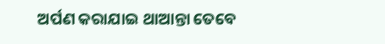ଅର୍ପଣ କରାଯାଇ ଥାଆନ୍ତା ତେବେ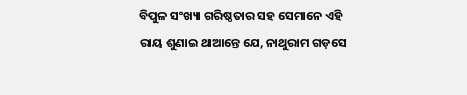ବିପୁଳ ସଂଖ୍ୟା ଗରିଷ୍ଠତାର ସହ ସେମାନେ ଏହି ରାୟ ଶୁଣାଇ ଥାଆନ୍ତେ ଯେ, ନାଥୁରାମ ଗଡ଼ସେ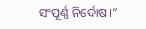ସଂପୂର୍ଣ୍ଣ ନିର୍ଦୋଷ।”